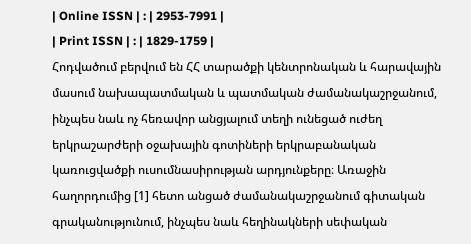| Online ISSN | : | 2953-7991 |
| Print ISSN | : | 1829-1759 |
Հոդվածում բերվում են ՀՀ տարածքի կենտրոնական և հարավային մասում նախապատմական և պատմական ժամանակաշրջանում, ինչպես նաև ոչ հեռավոր անցյալում տեղի ունեցած ուժեղ երկրաշարժերի օջախային գոտիների երկրաբանական կառուցվածքի ուսումնասիրության արդյունքերը։ Առաջին հաղորդումից [1] հետո անցած ժամանակաշրջանում գիտական գրականությունում, ինչպես նաև հեղինակների սեփական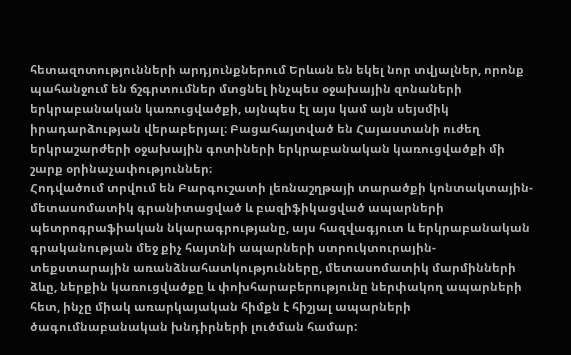հետազոտությունների արդյունքներում Երևան են եկել նոր տվյալներ, որոնք պահանջում են ճշգրտումներ մտցնել ինչպես օջախային զոնաների երկրաբանական կառուցվածքի, այնպես էլ այս կամ այն սեյսմիկ իրադարձության վերաբերյալ։ Բացահայտված են Հայաստանի ուժեղ երկրաշարժերի օջախային գոտիների երկրաբանական կառուցվածքի մի շարք օրինաչափություններ։
Հոդվածում տրվում են Բարգուշատի լեռնաշղթայի տարածքի կոնտակտային-մետասոմատիկ գրանիտացված և բազիֆիկացված ապարների պետրոգրաֆիական նկարագրությանը, այս հազվագյուտ և երկրաբանական գրականության մեջ քիչ հայտնի ապարների ստրուկտուրային-տեքստարային առանձնահատկությունները, մետասոմատիկ մարմինների ձևը, ներքին կառուցվածքը և փոխհարաբերությունը ներփակող ապարների հետ, ինչը միակ առարկայական հիմքն է հիշյալ ապարների ծագումնաբանական խնդիրների լուծման համար: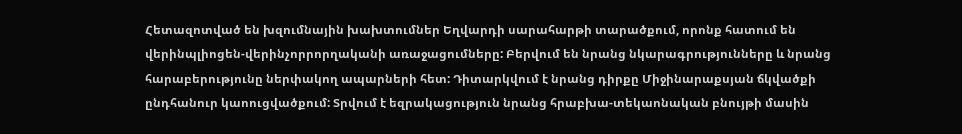Հետազոտված են խզումնային խախտումներ Եղվարդի սարահարթի տարածքում, որոնք հատում են վերինպլիոցեն-վերինչորրորղականի առաջացումները: Բերվում են նրանց նկարագրությունները և նրանց հարաբերությունը ներփակող ապարների հետ: Դիտարկվում է նրանց դիրքը Միջինարաքսյան ճկվածքի ընդհանուր կաոուցվածքում: Տրվում է եզրակացություն նրանց հրաբխա-տեկաոնական բնույթի մասին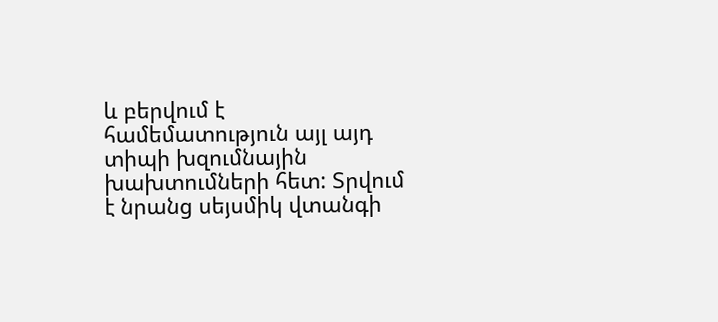և բերվում է համեմատություն այլ այդ տիպի խզումնային խախտումների հետ: Տրվում է նրանց սեյսմիկ վտանգի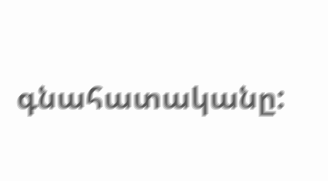գնահատականը: